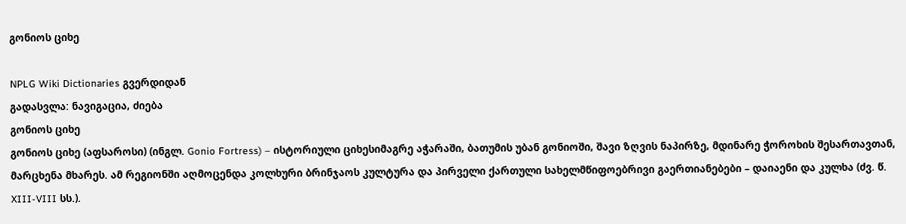გონიოს ციხე

NPLG Wiki Dictionaries გვერდიდან
გადასვლა: ნავიგაცია, ძიება
გონიოს ციხე
გონიოს ციხე (აფსაროსი) (ინგლ. Gonio Fortress) – ისტორიული ციხესიმაგრე აჭარაში, ბათუმის უბან გონიოში, შავი ზღვის ნაპირზე, მდინარე ჭოროხის შესართავთან, მარცხენა მხარეს. ამ რეგიონში აღმოცენდა კოლხური ბრინჯაოს კულტურა და პირველი ქართული სახელმწიფოებრივი გაერთიანებები – დაიაენი და კულხა (ძვ. წ. XIII-VIII სს.).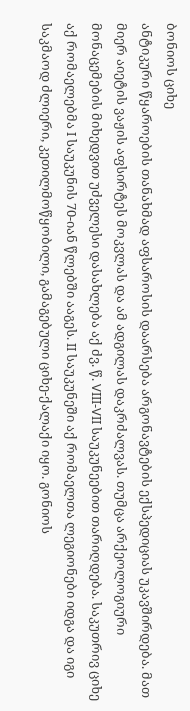ბონიოს ციხე
ანტიკური წყაროების თანახმად აფსაროსის დაარსება არგონავტების ექსპედიციას უკავშირდება. მათ მიერ აიეტის ვაჟის აფსირტეს მოკვლას და ამ ადგილას დაკრძალვას. თუმცა არქეოლოგიური მონაცემების მიხედვით უძველესი დასახლება აქ ძვ. წ. VIII-VII საუკუნეებით თარიღდება. საკუთრივ ციხე აქ რომაელებმა I საუკუნის 70-იან წლებში ააგეს. II საუკუნეში აქ რომაელთა ლეგიონები იდგა და იგი საკმაოდ ძლიერი, კეთილმოწყობილი, გამაგებული ციხე-ქალაქი იყო. გონიოს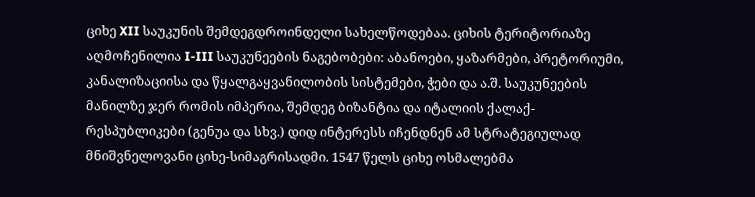ციხე XII საუკუნის შემდეგდროინდელი სახელწოდებაა. ციხის ტერიტორიაზე აღმოჩენილია I-III საუკუნეების ნაგებობები: აბანოები, ყაზარმები, პრეტორიუმი, კანალიზაციისა და წყალგაყვანილობის სისტემები, ჭები და ა.შ. საუკუნეების მანილზე ჯერ რომის იმპერია, შემდეგ ბიზანტია და იტალიის ქალაქ-რესპუბლიკები (გენუა და სხვ.) დიდ ინტერესს იჩენდნენ ამ სტრატეგიულად მნიშვნელოვანი ციხე-სიმაგრისადმი. 1547 წელს ციხე ოსმალებმა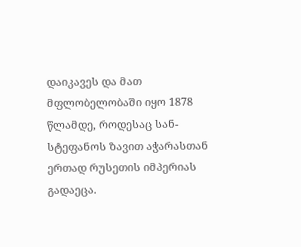დაიკავეს და მათ მფლობელობაში იყო 1878 წლამდე, როდესაც სან-სტეფანოს ზავით აჭარასთან ერთად რუსეთის იმპერიას გადაეცა.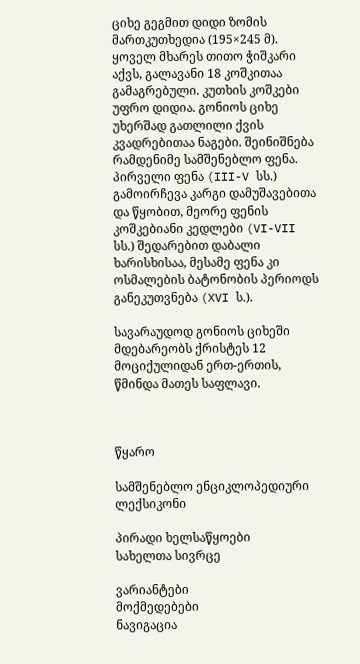ციხე გეგმით დიდი ზომის მართკუთხედია (195×245 მ). ყოველ მხარეს თითო ჭიშკარი აქვს, გალავანი 18 კოშკითაა გამაგრებული. კუთხის კოშკები უფრო დიდია. გონიოს ციხე უხერშად გათლილი ქვის კვადრებითაა ნაგები. შეინიშნება რამდენიმე სამშენებლო ფენა. პირველი ფენა (III-V სს.) გამოირჩევა კარგი დამუშავებითა და წყობით, მეორე ფენის კოშკებიანი კედლები (VI-VII სს.) შედარებით დაბალი ხარისხისაა, მესამე ფენა კი ოსმალების ბატონობის პერიოდს განეკუთვნება (XVI ს.).

სავარაუდოდ გონიოს ციხეში მდებარეობს ქრისტეს 12 მოციქულიდან ერთ-ერთის, წმინდა მათეს საფლავი.



წყარო

სამშენებლო ენციკლოპედიური ლექსიკონი

პირადი ხელსაწყოები
სახელთა სივრცე

ვარიანტები
მოქმედებები
ნავიგაცია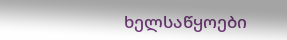ხელსაწყოები